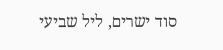סוד ישרים, ליל שביעי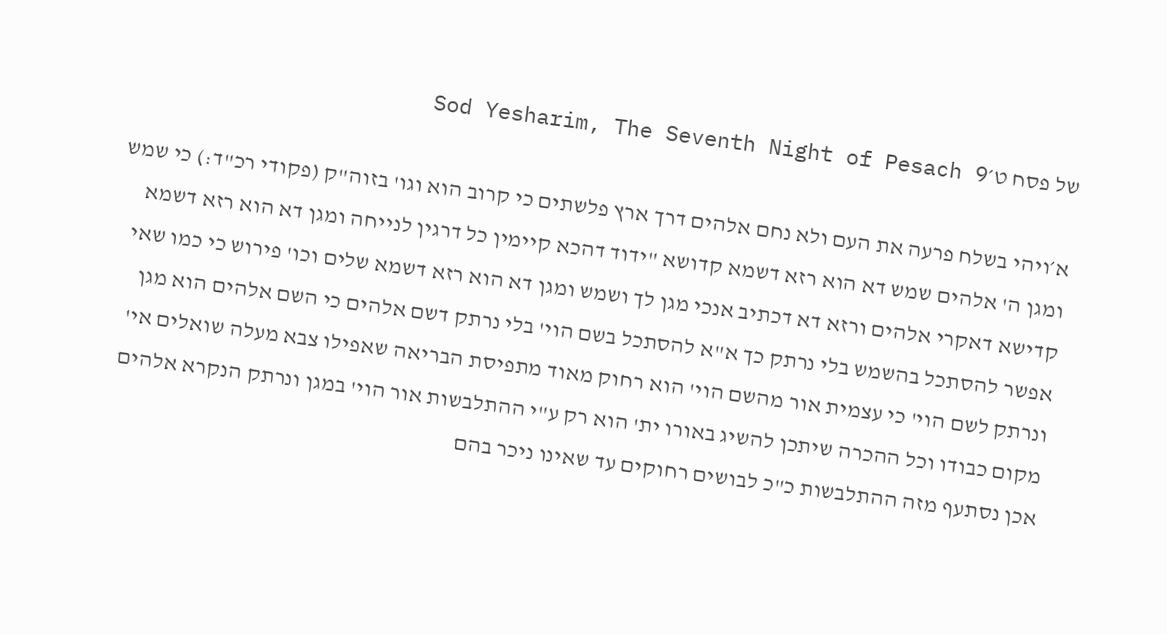של פסח ט׳Sod Yesharim, The Seventh Night of Pesach 9

א׳ויהי בשלח פרעה את העם ולא נחם אלהים דרך ארץ פלשתים כי קרוב הוא וגו' בזוה"ק (פקודי רכ"ד:) כי שמש ומגן ה' אלהים שמש דא הוא רזא דשמא קדושא "ידוד דהכא קיימין כל דרגין לנייחה ומגן דא הוא רזא דשמא קדישא דאקרי אלהים ורזא דא דכתיב אנכי מגן לך ושמש ומגן דא הוא רזא דשמא שלים וכו' פירוש כי כמו שאי אפשר להסתכל בהשמש בלי נרתק כך א"א להסתכל בשם הוי' בלי נרתק דשם אלהים כי השם אלהים הוא מגן ונרתק לשם הוי' כי עצמית אור מהשם הוי' הוא רחוק מאוד מתפיסת הבריאה שאפילו צבא מעלה שואלים אי' מקום כבודו וכל ההכרה שיתכן להשיג באורו ית' הוא רק ע"י ההתלבשות אור הוי' במגן ונרתק הנקרא אלהים אכן נסתעף מזה ההתלבשות כ"כ לבושים רחוקים עד שאינו ניכר בהם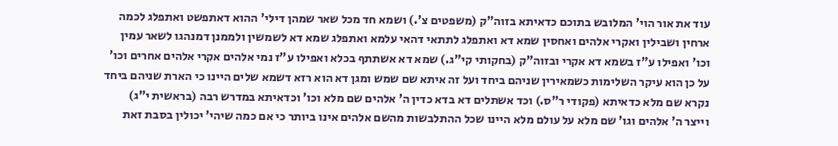עוד את אור הוי' המלובש בתוכם כדאיתא בזוה"ק (משפטים צ'.) ושמא חד מכל שאר שמהן דילי' ההוא דאתפשט ואתפלג לכמה ארחין ושבילין ואקרי אלהים ואחסין שמא דא ואתפלג לתתאי דהאי עלמא ואתפלג שמא דא לשמשין ולממנן דמנהגו לשאר עמין וכו' ואפילו ע"ז בשמא דא אקרי ובזוה"ק (בחקותי קי"ג.) שמא דא אשתתף בכלא ואפילו ע"ז נמי אלהים אקרי אלהים אחרים וכו' על כן הוא עיקר השלימות כשמאירין שניהם ביחד ועל זה איתא שם שמש ומגן דא הוא רזא דשמא שלים היינו כי הארת שניהם ביחד נקרא שם מלא כדאיתא (פקודי ר"ס.) וכד אשתלים דא בדא כדין ה' אלהים שם מלא וכו' וכדאיתא במדרש רבה (בראשית י"ג) וייצר ה' אלהים וגו' שם מלא על עולם מלא היינו שכל ההתלבשות מהשם אלהים אינו ביותר כי אם כמה שיהי' יכולין בסבת זאת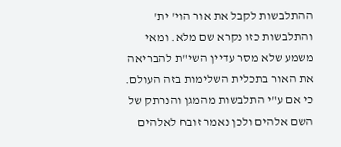ההתלבשות לקבל את אור הוי' ית' והתלבשות כזו נקרא שם מלא. ומאי משמע שלא מסר עדיין השי"ת להבריאה את האור בתכלית השלימות בזה העולם. כי אם ע"י התלבשות מהמגן והנרתק של השם אלהים ולכן נאמר זובח לאלהים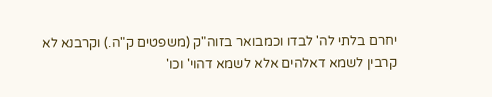יחרם בלתי לה' לבדו וכמבואר בזוה"ק (משפטים ק"ה.) וקרבנא לא קרבין לשמא דאלהים אלא לשמא דהוי' וכו'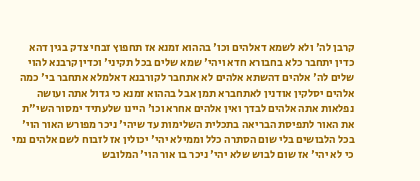קרבן לה' ולא לשמא דאלהים וכו' בההוא זמנא אז תחפוץ זבחי צדק בגין דהא כדין יתחבר כלא בחבורא חדא ויהי' שמא שלים בכל תקיני' וכדין קרבנא להוי שלים לה' אלהים דהשתא אלהים לא אתחבר לקורבנא דאלמלא אתחבר בי' כמה אלהים יסלקין אודנין לאתחברא תמן אבל בההוא זמנא כי גדול אתה ועושה נפלאות אתה אלהים לבדך ואין אלהים אחרא וכו' היינו שלעתיד ימסור השי"ת את האור לתפיסת הבריאה בתכלית השלימות עד שיהי' ניכר מפורש האור הוי' בכל הלבושים בלי שום הסתרה כלל וממילא יהי' יכולין אז לזבוח לשם אלהים נמי כי לא יהי' אז שום לבוש שלא יהי' ניכר בו אור הוי' המלובש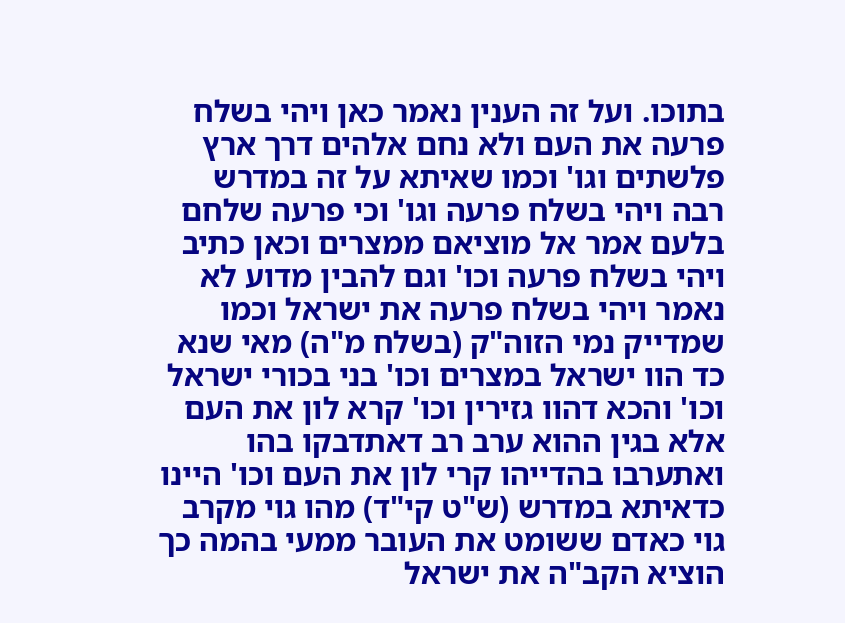בתוכו. ועל זה הענין נאמר כאן ויהי בשלח פרעה את העם ולא נחם אלהים דרך ארץ פלשתים וגו' וכמו שאיתא על זה במדרש רבה ויהי בשלח פרעה וגו' וכי פרעה שלחם בלעם אמר אל מוציאם ממצרים וכאן כתיב ויהי בשלח פרעה וכו' וגם להבין מדוע לא נאמר ויהי בשלח פרעה את ישראל וכמו שמדייק נמי הזוה"ק (בשלח מ"ה) מאי שנא כד הוו ישראל במצרים וכו' בני בכורי ישראל וכו' והכא דהוו גזירין וכו' קרא לון את העם אלא בגין ההוא ערב רב דאתדבקו בהו ואתערבו בהדייהו קרי לון את העם וכו' היינו כדאיתא במדרש (ש"ט קי"ד) מהו גוי מקרב גוי כאדם ששומט את העובר ממעי בהמה כך הוציא הקב"ה את ישראל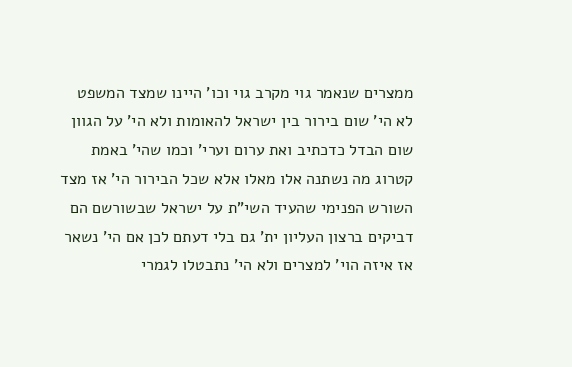ממצרים שנאמר גוי מקרב גוי וכו' היינו שמצד המשפט לא הי' שום בירור בין ישראל להאומות ולא הי' על הגוון שום הבדל כדכתיב ואת ערום וערי' וכמו שהי' באמת קטרוג מה נשתנה אלו מאלו אלא שכל הבירור הי' אז מצד השורש הפנימי שהעיד השי"ת על ישראל שבשורשם הם דביקים ברצון העליון ית' גם בלי דעתם לכן אם הי' נשאר אז איזה הוי' למצרים ולא הי' נתבטלו לגמרי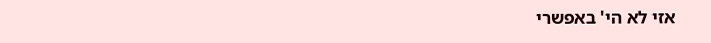אזי לא הי' באפשרי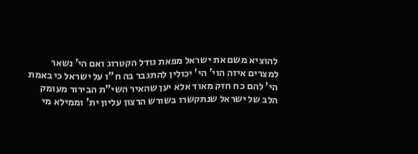להוציא משם את ישראל מפאת גודל הקטרוג ואם הי' נשאר למצרים איזה הוי' הי' יכולין להתגבר בה ח"ו על ישראל כי באמת הי' להם כח חזק מאוד אלא יען שהאיר השי"ת הבירור מעומק הלב של ישראל שנתקשרו בשורש הרצון עליון ית' וממילא מי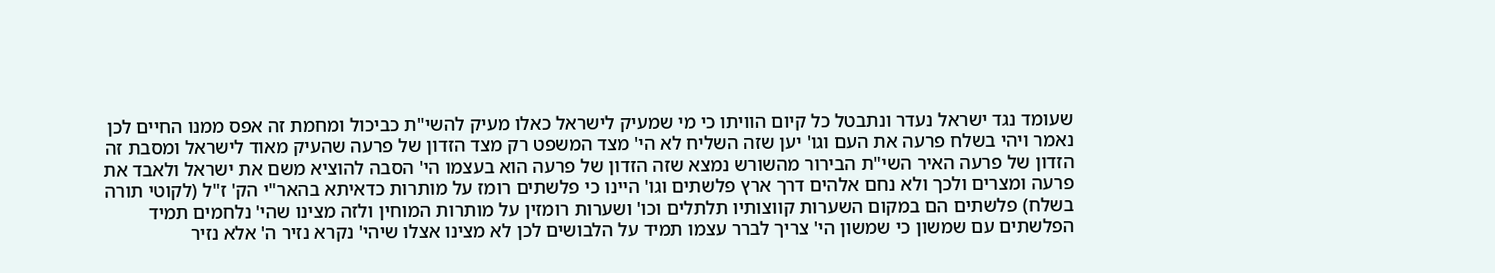שעומד נגד ישראל נעדר ונתבטל כל קיום הוויתו כי מי שמעיק לישראל כאלו מעיק להשי"ת כביכול ומחמת זה אפס ממנו החיים לכן נאמר ויהי בשלח פרעה את העם וגו' יען שזה השליח לא הי' מצד המשפט רק מצד הזדון של פרעה שהעיק מאוד לישראל ומסבת זה הזדון של פרעה האיר השי"ת הבירור מהשורש נמצא שזה הזדון של פרעה הוא בעצמו הי' הסבה להוציא משם את ישראל ולאבד את פרעה ומצרים ולכך ולא נחם אלהים דרך ארץ פלשתים וגו' היינו כי פלשתים רומז על מותרות כדאיתא בהאר"י הק' ז"ל (לקוטי תורה בשלח) פלשתים הם במקום השערות קווצותיו תלתלים וכו' ושערות רומזין על מותרות המוחין ולזה מצינו שהי' נלחמים תמיד הפלשתים עם שמשון כי שמשון הי' צריך לברר עצמו תמיד על הלבושים לכן לא מצינו אצלו שיהי' נקרא נזיר ה' אלא נזיר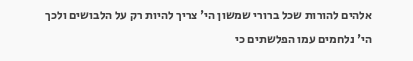אלהים להורות שכל ברורי שמשון הי' צריך להיות רק על הלבושים ולכך הי' נלחמים עמו הפלשתים כי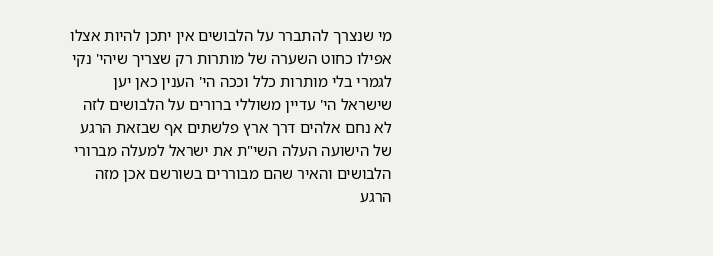מי שנצרך להתברר על הלבושים אין יתכן להיות אצלו אפילו כחוט השערה של מותרות רק שצריך שיהי' נקי לגמרי בלי מותרות כלל וככה הי' הענין כאן יען שישראל הי' עדיין משוללי ברורים על הלבושים לזה לא נחם אלהים דרך ארץ פלשתים אף שבזאת הרגע של הישועה העלה השי"ת את ישראל למעלה מברורי הלבושים והאיר שהם מבוררים בשורשם אכן מזה הרגע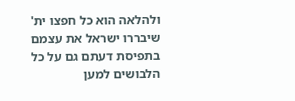ולהלאה הוא כל חפצו ית' שיבררו ישראל את עצמם בתפיסת דעתם גם על כל הלבושים למען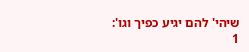שיהי' להם יגיע כפיך וגו':
1